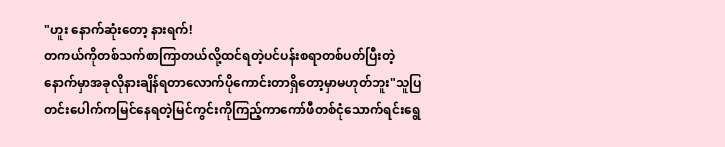"ဟူး နောက်ဆုံးတော့ နားရက်!
တကယ်ကိုတစ်သက်စာကြာတယ်လို့ထင်ရတဲ့ပင်ပန်းစရာတစ်ပတ်ပြီးတဲ့နောက်မှာအခုလိုနားချိန်ရတာလောက်ပိုကောင်းတာရှိတော့မှာမဟုတ်ဘူး"သူပြတင်းပေါက်ကမြင်နေရတဲ့မြင်ကွင်းကိုကြည့်ကာကော်ဖီတစ်ငုံသောက်ရင်းရွေ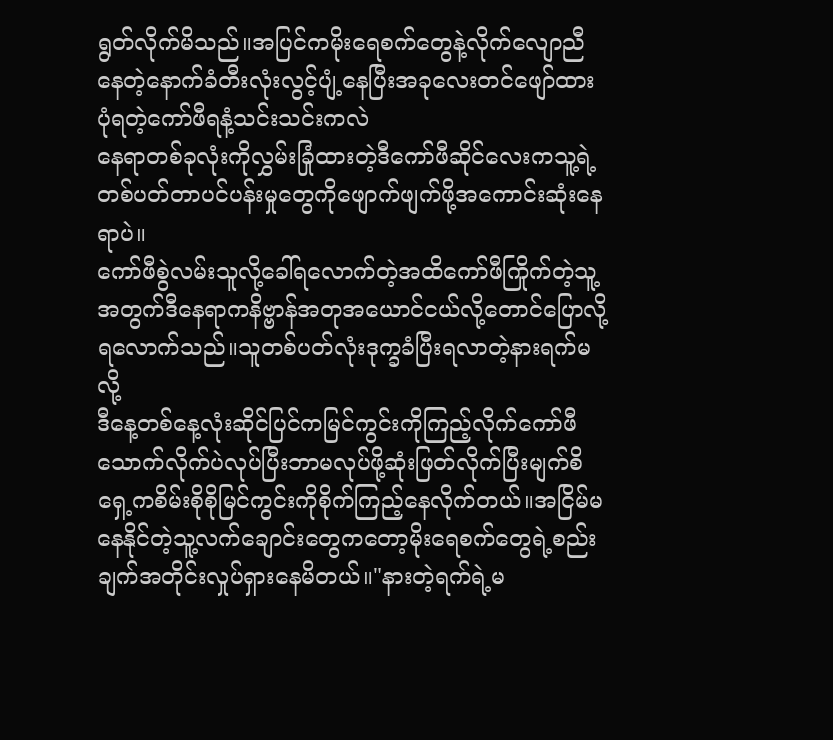ရွတ်လိုက်မိသည်။အပြင်ကမိုးရေစက်တွေနဲ့လိုက်လျောညီနေတဲ့နောက်ခံတီးလုံးလွင့်ပျံ့နေပြီးအခုလေးတင်ဖျော်ထားပုံရတဲ့ကော်ဖီရနံ့သင်းသင်းကလဲ
နေရာတစ်ခုလုံးကိုလွှမ်းခြုံထားတဲ့ဒီကော်ဖီဆိုင်လေးကသူ့ရဲ့တစ်ပတ်တာပင်ပန်းမှုတွေကိုဖျောက်ဖျက်ဖို့အကောင်းဆုံးနေရာပဲ။
ကော်ဖီစွဲလမ်းသူလို့ခေါ်ရလောက်တဲ့အထိကော်ဖီကြိုက်တဲ့သူ့အတွက်ဒီနေရာကနိဗ္ဗာန်အတုအယောင်ငယ်လို့တောင်ပြောလို့ရလောက်သည်။သူတစ်ပတ်လုံးဒုက္ခခံပြီးရလာတဲ့နားရက်မလို့
ဒီနေ့တစ်နေ့လုံးဆိုင်ပြင်ကမြင်ကွင်းကိုကြည့်လိုက်ကော်ဖီသောက်လိုက်ပဲလုပ်ပြီးဘာမလုပ်ဖို့ဆုံးဖြတ်လိုက်ပြီးမျက်စိရှေ့ကစိမ်းစိုစိုမြင်ကွင်းကိုစိုက်ကြည့်နေလိုက်တယ်။အငြိမ်မနေနိုင်တဲ့သူ့လက်ချောင်းတွေကတော့မိုးရေစက်တွေရဲ့စည်းချက်အတိုင်းလှုပ်ရှားနေမိတယ်။"နားတဲ့ရက်ရဲ့မ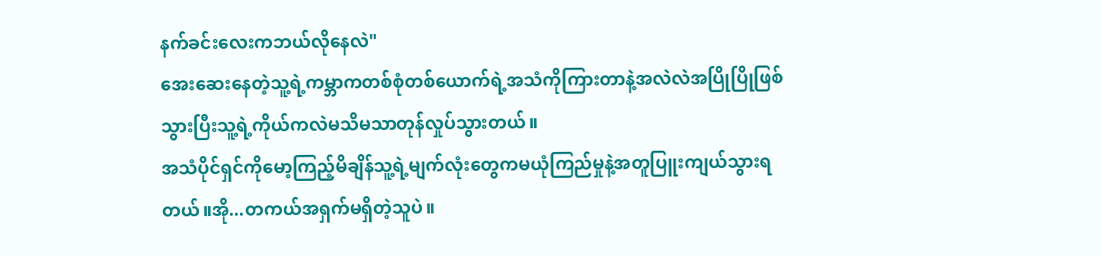နက်ခင်းလေးကဘယ်လိုနေလဲ"
အေးဆေးနေတဲ့သူ့ရဲ့ကမ္ဘာကတစ်စုံတစ်ယောက်ရဲ့အသံကိုကြားတာနဲ့အလဲလဲအပြိုပြိုဖြစ်သွားပြီးသူ့ရဲ့ကိုယ်ကလဲမသိမသာတုန်လှုပ်သွားတယ်။
အသံပိုင်ရှင်ကိုမော့ကြည့်မိချိန်သူ့ရဲ့မျက်လုံးတွေကမယုံကြည်မှုနဲ့အတူပြူးကျယ်သွားရတယ်။အို...တကယ်အရှက်မရှိတဲ့သူပဲ။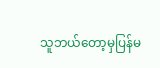သူဘယ်တော့မှပြန်မ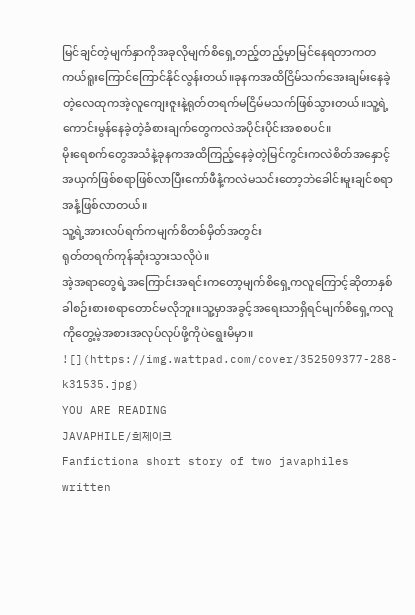မြင်ချင်တဲ့မျက်နှာကိုအခုလိုမျက်စိရှေ့တည့်တည့်မှာမြင်နေရတာကတကယ်ရူးကြောင်ကြောင်နိုင်လွန်းတယ်။ခုနကအထိငြိမ်သက်အေးချမ်းနေခဲ့တဲ့လေထုကအဲ့လူကျေးဇူးနဲ့ရုတ်တရက်မငြိမ်မသက်ဖြစ်သွားတယ်။သူ့ရဲ့ကောင်းမွန်နေခဲ့တဲ့ခံစားချက်တွေကလဲအပိုင်းပိုင်းအစစပင်။
မိုးရေစက်တွေအသံနဲ့ခုနကအထိကြည့်နေခဲ့တဲ့မြင်ကွင်းကလဲစိတ်အနှောင့်အယှက်ဖြစ်စရာဖြစ်လာပြီးကော်ဖီနံ့ကလဲမသင်းတော့ဘဲခေါင်းမူးချင်စရာအနံ့ဖြစ်လာတယ်။
သူ့ရဲ့အားလပ်ရက်ကမျက်စိတစ်မှိတ်အတွင်း
ရုတ်တရက်ကုန်ဆုံးသွားသလိုပဲ။
အဲ့အရာတွေရဲ့အကြောင်းအရင်းကတော့မျက်စိရှေ့ကလူကြောင့်ဆိုတာနှစ်ခါစဉ်းစားစရာတောင်မလိုဘူး။သူ့မှာအခွင့်အရေးသာရှိရင်မျက်စိရှေ့ကလူကိုတွေ့မဲ့အစားအလုပ်လုပ်ဖို့ကိုပဲရွေးမိမှာ။
![](https://img.wattpad.com/cover/352509377-288-k31535.jpg)
YOU ARE READING
JAVAPHILE/희제이크
Fanfictiona short story of two javaphiles written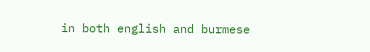in both english and burmese